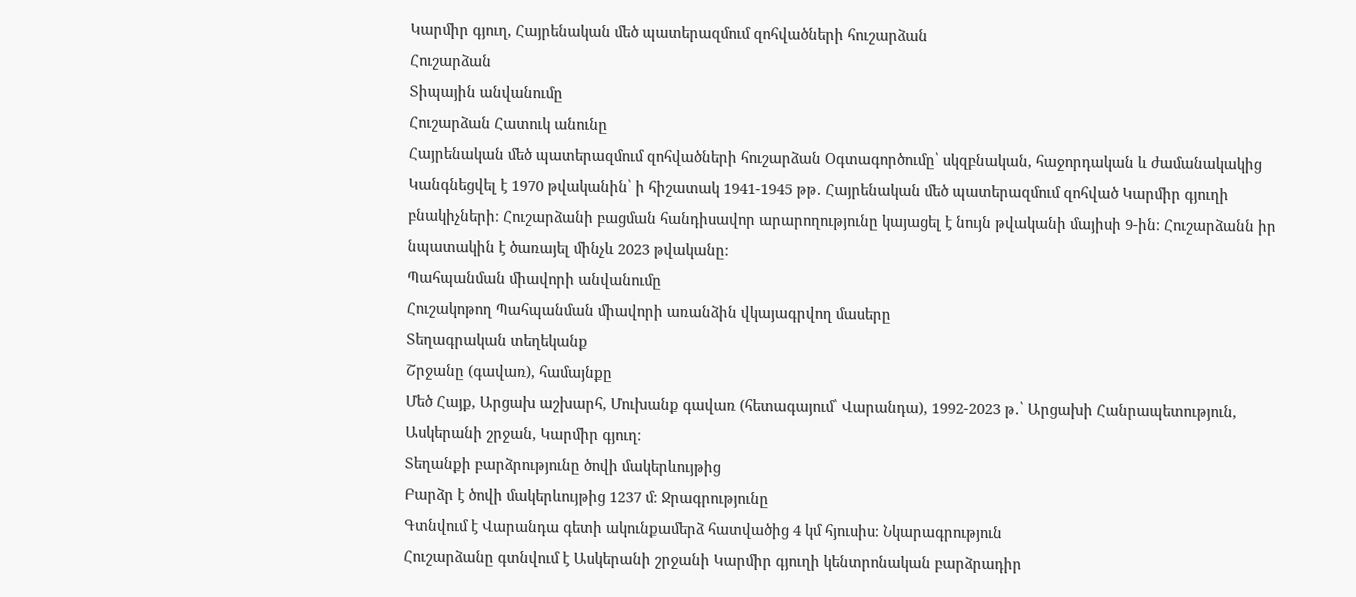Կարմիր գյուղ, Հայրենական մեծ պատերազմում զոհվածների հուշարձան
Հուշարձան
Տիպային անվանումը
Հուշարձան Հատուկ անունը
Հայրենական մեծ պատերազմում զոհվածների հուշարձան Օգտագործումը՝ սկզբնական, հաջորդական և ժամանակակից
Կանգնեցվել է 1970 թվականին՝ ի հիշատակ 1941-1945 թթ․ Հայրենական մեծ պատերազմում զոհված Կարմիր գյուղի բնակիչների։ Հուշարձանի բացման հանդիսավոր արարողությունը կայացել է նույն թվականի մայիսի 9-ին։ Հուշարձանն իր նպատակին է ծառայել մինչև 2023 թվականը։
Պահպանման միավորի անվանումը
Հուշակոթող Պահպանման միավորի առանձին վկայագրվող մասերը
Տեղագրական տեղեկանք
Շրջանը (գավառ), համայնքը
Մեծ Հայք, Արցախ աշխարհ, Մուխանք գավառ (հետագայում՝ Վարանդա), 1992-2023 թ․՝ Արցախի Հանրապետություն, Ասկերանի շրջան, Կարմիր գյուղ։
Տեղանքի բարձրությունը ծովի մակերևույթից
Բարձր է ծովի մակերևույթից 1237 մ։ Ջրագրությունը
Գտնվում է Վարանդա գետի ակունքամերձ հատվածից 4 կմ հյուսիս։ Նկարագրություն
Հուշարձանը գտնվում է Ասկերանի շրջանի Կարմիր գյուղի կենտրոնական բարձրադիր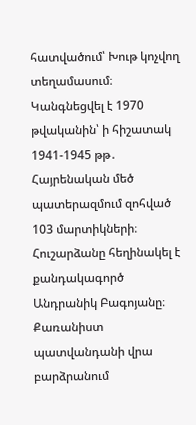հատվածում՝ Խութ կոչվող տեղամասում։ Կանգնեցվել է 1970 թվականին՝ ի հիշատակ 1941-1945 թթ․ Հայրենական մեծ պատերազմում զոհված 103 մարտիկների։ Հուշարձանը հեղինակել է քանդակագործ Անդրանիկ Բագոյանը։
Քառանիստ պատվանդանի վրա բարձրանում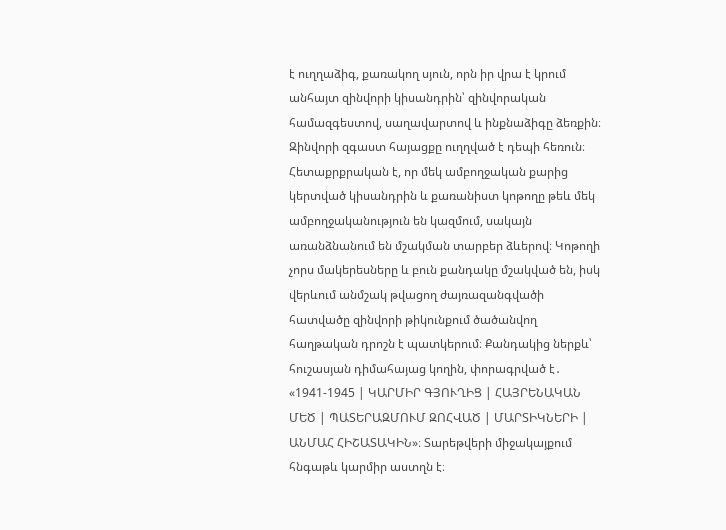է ուղղաձիգ, քառակող սյուն, որն իր վրա է կրում անհայտ զինվորի կիսանդրին՝ զինվորական համազգեստով, սաղավարտով և ինքնաձիգը ձեռքին։ Զինվորի զգաստ հայացքը ուղղված է դեպի հեռուն։ Հետաքրքրական է, որ մեկ ամբողջական քարից կերտված կիսանդրին և քառանիստ կոթողը թեև մեկ ամբողջականություն են կազմում, սակայն առանձնանում են մշակման տարբեր ձևերով։ Կոթողի չորս մակերեսները և բուն քանդակը մշակված են, իսկ վերևում անմշակ թվացող ժայռազանգվածի հատվածը զինվորի թիկունքում ծածանվող հաղթական դրոշն է պատկերում։ Քանդակից ներքև՝ հուշասյան դիմահայաց կողին, փորագրված է․ «1941-1945 | ԿԱՐՄԻՐ ԳՅՈՒՂԻՑ | ՀԱՅՐԵՆԱԿԱՆ ՄԵԾ | ՊԱՏԵՐԱԶՄՈՒՄ ԶՈՀՎԱԾ | ՄԱՐՏԻԿՆԵՐԻ | ԱՆՄԱՀ ՀԻՇԱՏԱԿԻՆ»։ Տարեթվերի միջակայքում հնգաթև կարմիր աստղն է։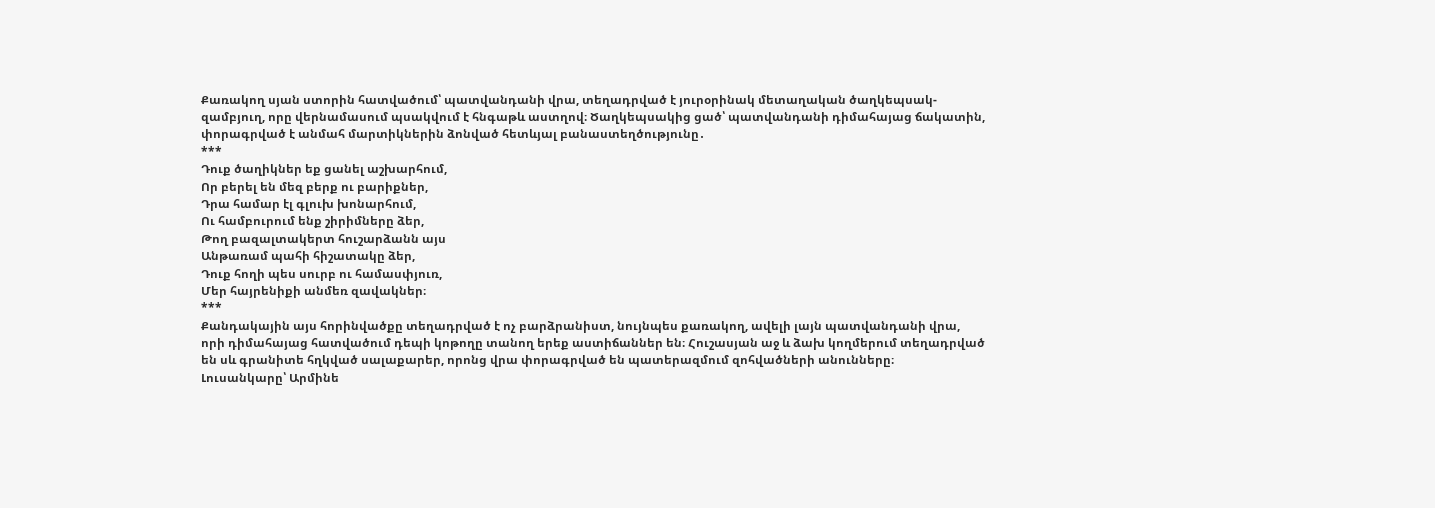Քառակող սյան ստորին հատվածում՝ պատվանդանի վրա, տեղադրված է յուրօրինակ մետաղական ծաղկեպսակ-զամբյուղ, որը վերնամասում պսակվում է հնգաթև աստղով։ Ծաղկեպսակից ցած՝ պատվանդանի դիմահայաց ճակատին, փորագրված է անմահ մարտիկներին ձոնված հետևյալ բանաստեղծությունը․
***
Դուք ծաղիկներ եք ցանել աշխարհում,
Որ բերել են մեզ բերք ու բարիքներ,
Դրա համար էլ գլուխ խոնարհում,
Ու համբուրում ենք շիրիմները ձեր,
Թող բազալտակերտ հուշարձանն այս
Անթառամ պահի հիշատակը ձեր,
Դուք հողի պես սուրբ ու համասփյուռ,
Մեր հայրենիքի անմեռ զավակներ։
***
Քանդակային այս հորինվածքը տեղադրված է ոչ բարձրանիստ, նույնպես քառակող, ավելի լայն պատվանդանի վրա, որի դիմահայաց հատվածում դեպի կոթողը տանող երեք աստիճաններ են։ Հուշասյան աջ և ձախ կողմերում տեղադրված են սև գրանիտե հղկված սալաքարեր, որոնց վրա փորագրված են պատերազմում զոհվածների անունները։
Լուսանկարը՝ Արմինե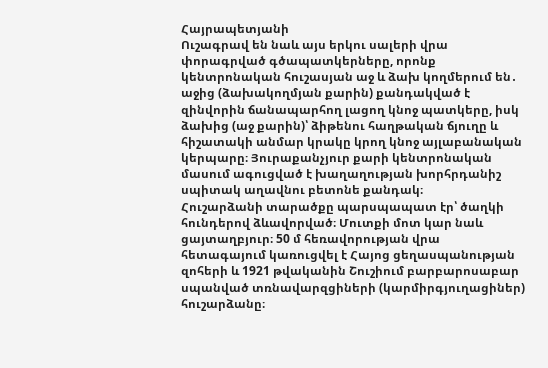Հայրապետյանի
Ուշագրավ են նաև այս երկու սալերի վրա փորագրված գծապատկերները, որոնք կենտրոնական հուշասյան աջ և ձախ կողմերում են․ աջից (ձախակողմյան քարին) քանդակված է զինվորին ճանապարհող լացող կնոջ պատկերը, իսկ ձախից (աջ քարին)՝ ձիթենու հաղթական ճյուղը և հիշատակի անմար կրակը կրող կնոջ այլաբանական կերպարը։ Յուրաքանչյուր քարի կենտրոնական մասում ագուցված է խաղաղության խորհրդանիշ սպիտակ աղավնու բետոնե քանդակ։
Հուշարձանի տարածքը պարսպապատ էր՝ ծաղկի հունդերով ձևավորված։ Մուտքի մոտ կար նաև ցայտաղբյուր։ 50 մ հեռավորության վրա հետագայում կառուցվել է Հայոց ցեղասպանության զոհերի և 1921 թվականին Շուշիում բարբարոսաբար սպանված տռնավարզցիների (կարմիրգյուղացիներ) հուշարձանը։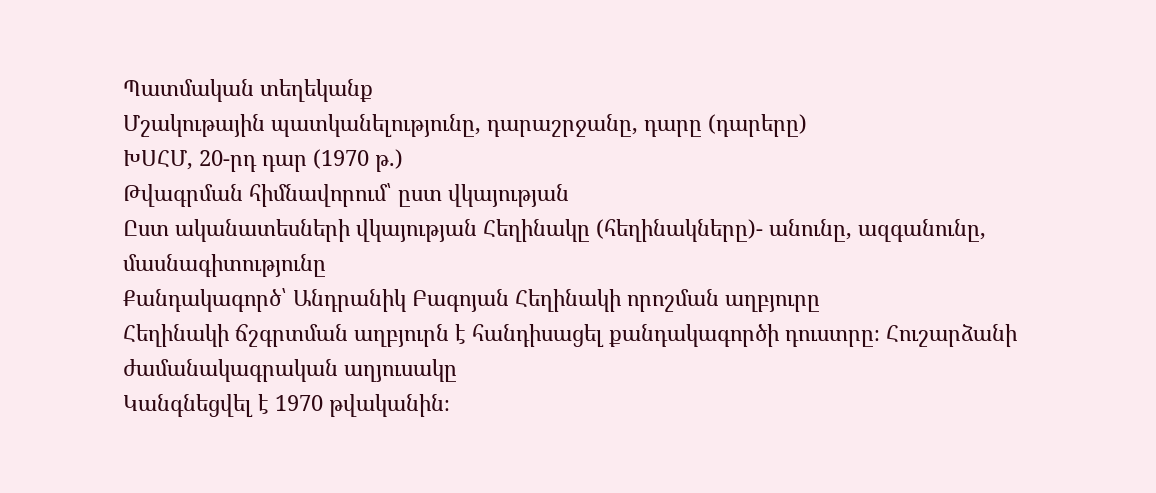Պատմական տեղեկանք
Մշակութային պատկանելությունը, դարաշրջանը, դարը (դարերը)
ԽՍՀՄ, 20-րդ դար (1970 թ.)
Թվագրման հիմնավորում՝ ըստ վկայության
Ըստ ականատեսների վկայության Հեղինակը (հեղինակները)- անունը, ազգանունը, մասնագիտությունը
Քանդակագործ՝ Անդրանիկ Բագոյան Հեղինակի որոշման աղբյուրը
Հեղինակի ճշգրտման աղբյուրն է հանդիսացել քանդակագործի դուստրը։ Հուշարձանի ժամանակագրական աղյուսակը
Կանգնեցվել է 1970 թվականին։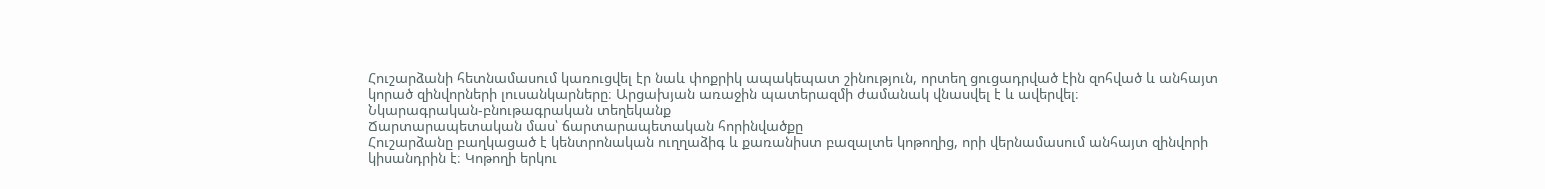Հուշարձանի հետնամասում կառուցվել էր նաև փոքրիկ ապակեպատ շինություն, որտեղ ցուցադրված էին զոհված և անհայտ կորած զինվորների լուսանկարները։ Արցախյան առաջին պատերազմի ժամանակ վնասվել է և ավերվել։
Նկարագրական-բնութագրական տեղեկանք
Ճարտարապետական մաս՝ ճարտարապետական հորինվածքը
Հուշարձանը բաղկացած է կենտրոնական ուղղաձիգ և քառանիստ բազալտե կոթողից, որի վերնամասում անհայտ զինվորի կիսանդրին է։ Կոթողի երկու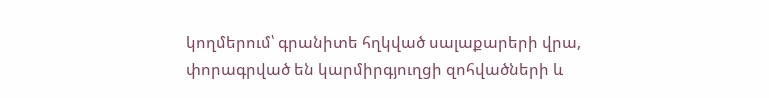կողմերում՝ գրանիտե հղկված սալաքարերի վրա, փորագրված են կարմիրգյուղցի զոհվածների և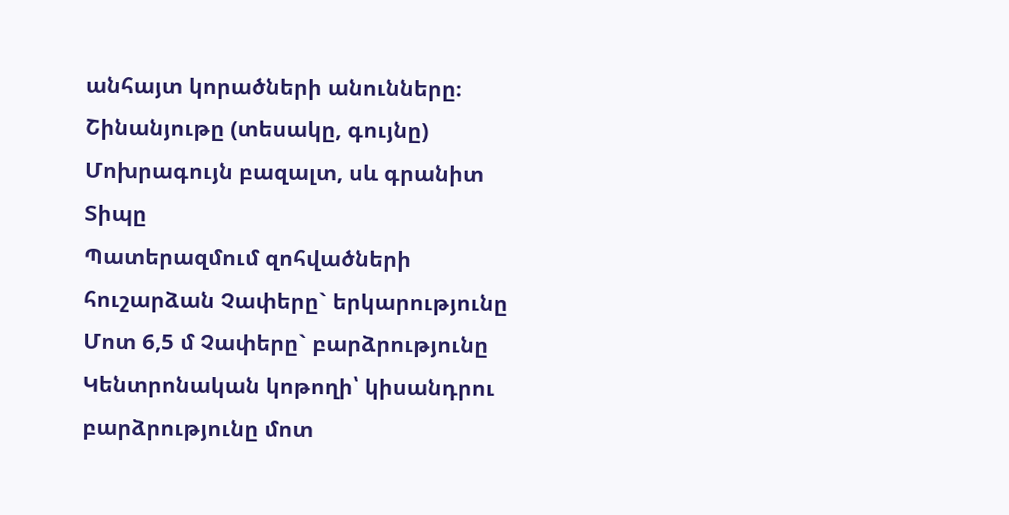անհայտ կորածների անունները։
Շինանյութը (տեսակը, գույնը)
Մոխրագույն բազալտ, սև գրանիտ
Տիպը
Պատերազմում զոհվածների հուշարձան Չափերը` երկարությունը
Մոտ 6,5 մ Չափերը` բարձրությունը
Կենտրոնական կոթողի՝ կիսանդրու բարձրությունը մոտ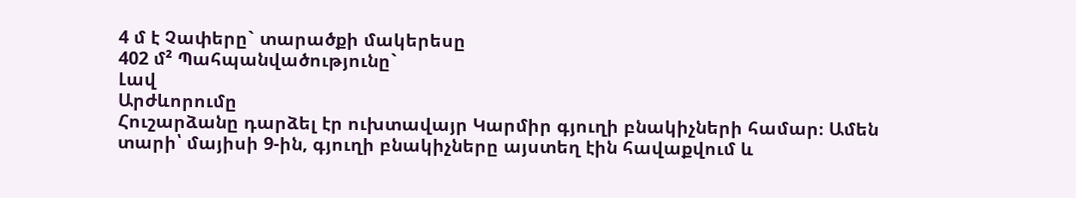4 մ է Չափերը` տարածքի մակերեսը
402 մ² Պահպանվածությունը`
Լավ
Արժևորումը
Հուշարձանը դարձել էր ուխտավայր Կարմիր գյուղի բնակիչների համար։ Ամեն տարի՝ մայիսի 9-ին, գյուղի բնակիչները այստեղ էին հավաքվում և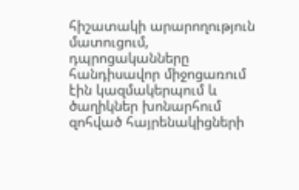հիշատակի արարողություն մատուցում, դպրոցականները հանդիսավոր միջոցառում էին կազմակերպում և ծաղիկներ խոնարհում զոհված հայրենակիցների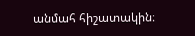անմահ հիշատակին։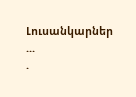Լուսանկարներ
...
.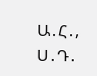Ա․Հ․, Ս․Դ․